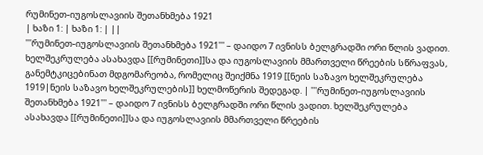რუმინეთ-იუგოსლავიის შეთანხმება 1921
| ხაზი 1: | ხაზი 1: | ||
'''რუმინეთ-იუგოსლავიის შეთანხმება 1921''' – დაიდო 7 ივნისს ბელგრადში ორი წლის ვადით. ხელშეკრულება ასახავდა [[რუმინეთი]]სა და იუგოსლავიის მმართველი წრეების სწრაფვას, განემტკიცებინათ მდგომარეობა, რომელიც შეიქმნა 1919 [[ნეის საზავო ხელშეკრულება 1919|ნეის საზავო ხელშეკრულების]] ხელმოწერის შედეგად. | '''რუმინეთ-იუგოსლავიის შეთანხმება 1921''' – დაიდო 7 ივნისს ბელგრადში ორი წლის ვადით. ხელშეკრულება ასახავდა [[რუმინეთი]]სა და იუგოსლავიის მმართველი წრეების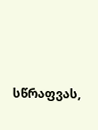სწრაფვას,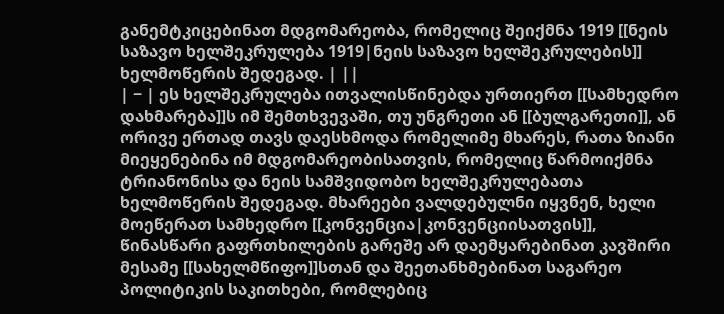განემტკიცებინათ მდგომარეობა, რომელიც შეიქმნა 1919 [[ნეის საზავო ხელშეკრულება 1919|ნეის საზავო ხელშეკრულების]] ხელმოწერის შედეგად. | ||
| − | ეს ხელშეკრულება ითვალისწინებდა ურთიერთ [[სამხედრო დახმარება]]ს იმ შემთხვევაში, თუ უნგრეთი ან [[ბულგარეთი]], ან ორივე ერთად თავს დაესხმოდა რომელიმე მხარეს, რათა ზიანი მიეყენებინა იმ მდგომარეობისათვის, რომელიც წარმოიქმნა ტრიანონისა და ნეის სამშვიდობო ხელშეკრულებათა ხელმოწერის შედეგად. მხარეები ვალდებულნი იყვნენ, ხელი მოეწერათ სამხედრო [[კონვენცია|კონვენციისათვის]], წინასწარი გაფრთხილების გარეშე არ დაემყარებინათ კავშირი მესამე [[სახელმწიფო]]სთან და შეეთანხმებინათ საგარეო პოლიტიკის საკითხები, რომლებიც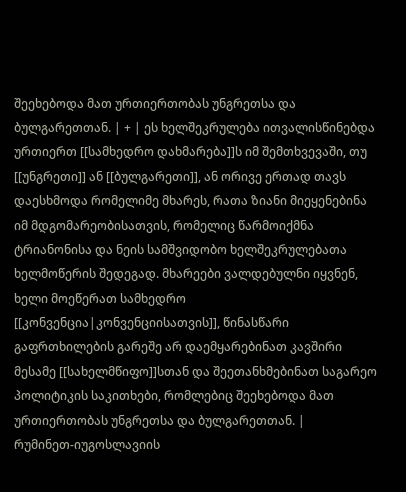შეეხებოდა მათ ურთიერთობას უნგრეთსა და ბულგარეთთან. | + | ეს ხელშეკრულება ითვალისწინებდა ურთიერთ [[სამხედრო დახმარება]]ს იმ შემთხვევაში, თუ [[უნგრეთი]] ან [[ბულგარეთი]], ან ორივე ერთად თავს დაესხმოდა რომელიმე მხარეს, რათა ზიანი მიეყენებინა იმ მდგომარეობისათვის, რომელიც წარმოიქმნა ტრიანონისა და ნეის სამშვიდობო ხელშეკრულებათა ხელმოწერის შედეგად. მხარეები ვალდებულნი იყვნენ, ხელი მოეწერათ სამხედრო [[კონვენცია|კონვენციისათვის]], წინასწარი გაფრთხილების გარეშე არ დაემყარებინათ კავშირი მესამე [[სახელმწიფო]]სთან და შეეთანხმებინათ საგარეო პოლიტიკის საკითხები, რომლებიც შეეხებოდა მათ ურთიერთობას უნგრეთსა და ბულგარეთთან. |
რუმინეთ-იუგოსლავიის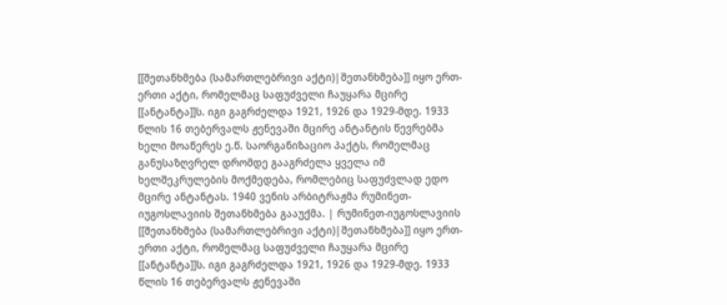[[შეთანხმება (სამართლებრივი აქტი)|შეთანხმება]] იყო ერთ-ერთი აქტი, რომელმაც საფუძველი ჩაუყარა მცირე [[ანტანტა]]ს. იგი გაგრძელდა 1921, 1926 და 1929-მდე. 1933 წლის 16 თებერვალს ჟენევაში მცირე ანტანტის წევრებმა ხელი მოაწერეს ე.წ. საორგანიზაციო პაქტს, რომელმაც განუსაზღვრელ დრომდე გააგრძელა ყველა იმ ხელშეკრულების მოქმედება, რომლებიც საფუძვლად ედო მცირე ანტანტას. 1940 ვენის არბიტრაჟმა რუმინეთ-იუგოსლავიის შეთანხმება გააუქმა. | რუმინეთ-იუგოსლავიის [[შეთანხმება (სამართლებრივი აქტი)|შეთანხმება]] იყო ერთ-ერთი აქტი, რომელმაც საფუძველი ჩაუყარა მცირე [[ანტანტა]]ს. იგი გაგრძელდა 1921, 1926 და 1929-მდე. 1933 წლის 16 თებერვალს ჟენევაში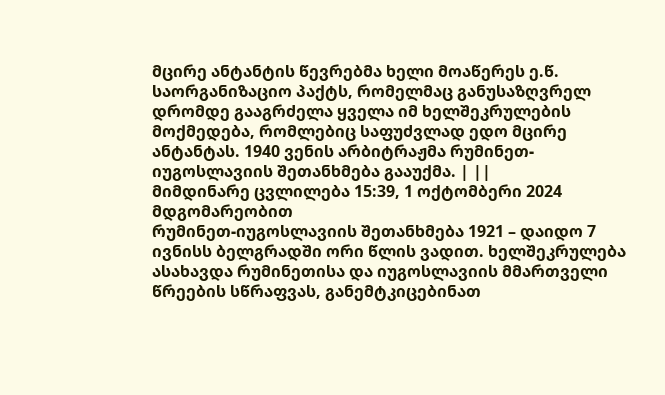მცირე ანტანტის წევრებმა ხელი მოაწერეს ე.წ. საორგანიზაციო პაქტს, რომელმაც განუსაზღვრელ დრომდე გააგრძელა ყველა იმ ხელშეკრულების მოქმედება, რომლებიც საფუძვლად ედო მცირე ანტანტას. 1940 ვენის არბიტრაჟმა რუმინეთ-იუგოსლავიის შეთანხმება გააუქმა. | ||
მიმდინარე ცვლილება 15:39, 1 ოქტომბერი 2024 მდგომარეობით
რუმინეთ-იუგოსლავიის შეთანხმება 1921 – დაიდო 7 ივნისს ბელგრადში ორი წლის ვადით. ხელშეკრულება ასახავდა რუმინეთისა და იუგოსლავიის მმართველი წრეების სწრაფვას, განემტკიცებინათ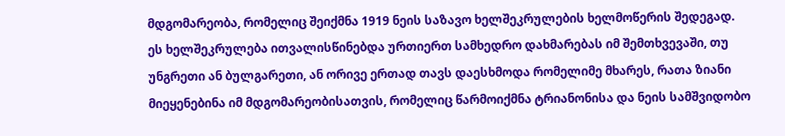მდგომარეობა, რომელიც შეიქმნა 1919 ნეის საზავო ხელშეკრულების ხელმოწერის შედეგად.
ეს ხელშეკრულება ითვალისწინებდა ურთიერთ სამხედრო დახმარებას იმ შემთხვევაში, თუ უნგრეთი ან ბულგარეთი, ან ორივე ერთად თავს დაესხმოდა რომელიმე მხარეს, რათა ზიანი მიეყენებინა იმ მდგომარეობისათვის, რომელიც წარმოიქმნა ტრიანონისა და ნეის სამშვიდობო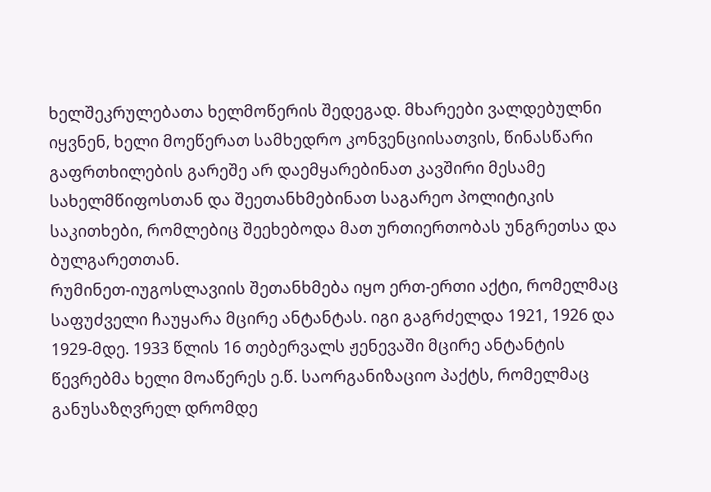ხელშეკრულებათა ხელმოწერის შედეგად. მხარეები ვალდებულნი იყვნენ, ხელი მოეწერათ სამხედრო კონვენციისათვის, წინასწარი გაფრთხილების გარეშე არ დაემყარებინათ კავშირი მესამე სახელმწიფოსთან და შეეთანხმებინათ საგარეო პოლიტიკის საკითხები, რომლებიც შეეხებოდა მათ ურთიერთობას უნგრეთსა და ბულგარეთთან.
რუმინეთ-იუგოსლავიის შეთანხმება იყო ერთ-ერთი აქტი, რომელმაც საფუძველი ჩაუყარა მცირე ანტანტას. იგი გაგრძელდა 1921, 1926 და 1929-მდე. 1933 წლის 16 თებერვალს ჟენევაში მცირე ანტანტის წევრებმა ხელი მოაწერეს ე.წ. საორგანიზაციო პაქტს, რომელმაც განუსაზღვრელ დრომდე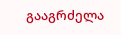გააგრძელა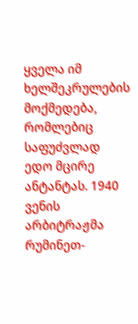ყველა იმ ხელშეკრულების მოქმედება, რომლებიც საფუძვლად ედო მცირე ანტანტას. 1940 ვენის არბიტრაჟმა რუმინეთ-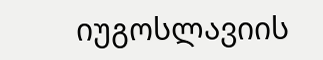იუგოსლავიის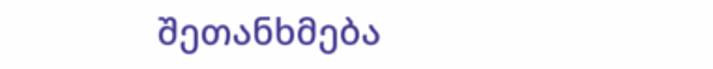შეთანხმება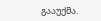გააუქმა.